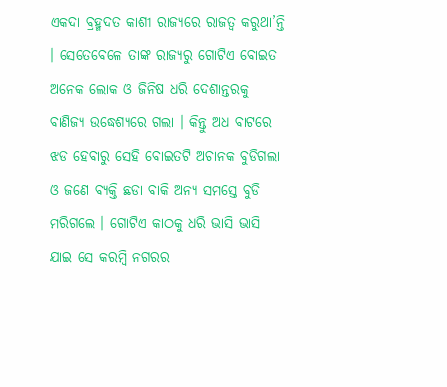ଏକଦା ବ୍ରହ୍ମଦତ କାଶୀ ରାଜ୍ୟରେ ରାଜତ୍ୱ କରୁଥା’ନ୍ତି । ସେତେବେଳେ ତାଙ୍କ ରାଜ୍ୟରୁ ଗୋଟିଏ ବୋଇତ ଅନେକ ଲୋକ ଓ ଜିନିଷ ଧରି ଦେଶାନ୍ତରକୁ ବାଣିଜ୍ୟ ଉଦ୍ଧେଶ୍ୟରେ ଗଲା । କିନ୍ତୁ ଅଧ ବାଟରେ ଝଡ ହେବାରୁ ସେହି ବୋଇତଟି ଅଚାନକ ବୁଡିଗଲା ଓ ଜଣେ ବ୍ୟକ୍ତି ଛଡା ବାକି ଅନ୍ୟ ସମସ୍ତେ ବୁଡି ମରିଗଲେ । ଗୋଟିଏ କାଠକୁ ଧରି ଭାସି ଭାସି ଯାଇ ସେ କରମ୍ବି ନଗରର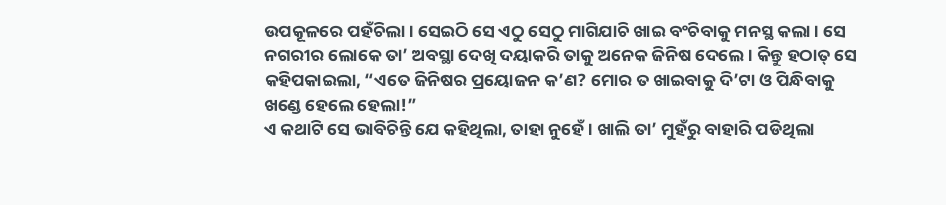ଉପକୂଳରେ ପହଁଚିଲା । ସେଇଠି ସେ ଏଠୁ ସେଠୁ ମାଗିଯାଚି ଖାଇ ବଂଚିବାକୁ ମନସ୍ଥ କଲା । ସେ ନଗରୀର ଲୋକେ ତା’ ଅବସ୍ଥା ଦେଖି ଦୟାକରି ତାକୁ ଅନେକ ଜିନିଷ ଦେଲେ । କିନ୍ତୁ ହଠାତ୍ ସେ କହିପକାଇଲା, “ଏତେ ଜିନିଷର ପ୍ରୟୋଜନ କ’ଣ? ମୋର ତ ଖାଇବାକୁ ଦି’ଟା ଓ ପିନ୍ଧିବାକୁ ଖଣ୍ଡେ ହେଲେ ହେଲା!”
ଏ କଥାଟି ସେ ଭାବିଚିନ୍ତି ଯେ କହିଥିଲା, ତାହା ନୁହେଁ । ଖାଲି ତା’ ମୁହଁରୁ ବାହାରି ପଡିଥିଲା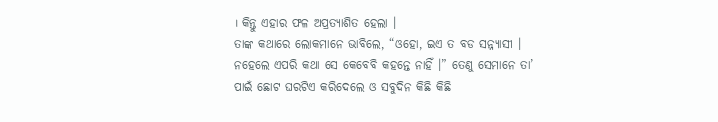। କିନ୍ତୁ ଏହାର ଫଳ ଅପ୍ରତ୍ୟାଶିତ ହେଲା ।
ତାଙ୍କ କଥାରେ ଲୋକମାନେ ଭାବିଲେ, “ଓହୋ, ଇଏ ତ ବଡ ସନ୍ନ୍ୟାସୀ । ନହେଲେ ଏପରି କଥା ସେ କେବେବି କହନ୍ତେ ନାହିଁ ।” ତେଣୁ ସେମାନେ ତା’ ପାଇଁ ଛୋଟ ଘରଟିଏ କରିଦେଲେ ଓ ସବୁଦିନ କିଛି କିଛି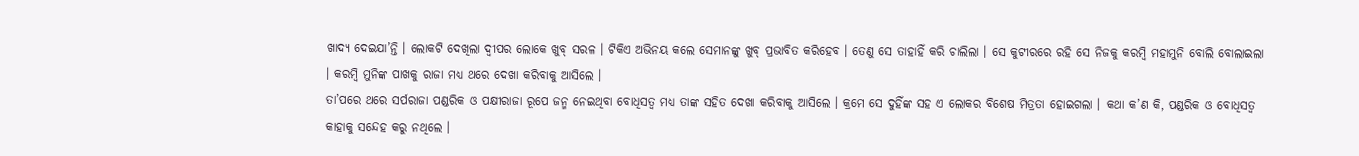ଖାଦ୍ୟ ଦେଇଯା’ନ୍ତି । ଲୋକଟି ଦେଖିଲା ଦ୍ୱୀପର ଲୋକେ ଖୁବ୍ ସରଳ । ଟିକିଏ ଅଭିନୟ କଲେ ସେମାନଙ୍କୁ ଖୁବ୍ ପ୍ରଭାବିତ କରିହେବ । ତେଣୁ ସେ ତାହାହିଁ କରି ଚାଲିଲା । ସେ କୁଟୀରରେ ରହି ସେ ନିଜକୁ କରମ୍ବି ମହାମୁନି ବୋଲି ବୋଲାଇଲା । କରମ୍ବି ମୁନିଙ୍କ ପାଖକୁ ରାଜା ମଧ୍ୟ ଥରେ ଦେଖା କରିବାକୁ ଆସିଲେ ।
ତା’ପରେ ଥରେ ସର୍ପରାଜା ପଣ୍ଡରିକ ଓ ପକ୍ଷୀରାଜା ରୂପେ ଜନ୍ମ ନେଇଥିବା ବୋଧିସତ୍ୱ ମଧ୍ୟ ତାଙ୍କ ସହିତ ଦେଖା କରିବାକୁ ଆସିଲେ । କ୍ରମେ ସେ ଦୁହିଁଙ୍କ ସହ ଏ ଲୋକର ବିଶେଷ ମିତ୍ରତା ହୋଇଗଲା । କଥା କ’ଣ କି, ପଣ୍ଡରିକ ଓ ବୋଧିସତ୍ୱ କାହାକୁ ସନ୍ଦେହ କରୁ ନଥିଲେ ।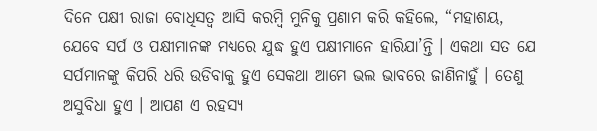ଦିନେ ପକ୍ଷୀ ରାଜା ବୋଧିସତ୍ୱ ଆସି କରମ୍ବି ମୁନିକୁ ପ୍ରଣାମ କରି କହିଲେ, “ମହାଶୟ, ଯେବେ ସର୍ପ ଓ ପକ୍ଷୀମାନଙ୍କ ମଧ୍ୟରେ ଯୁଦ୍ଧ ହୁଏ ପକ୍ଷୀମାନେ ହାରିଯା’ନ୍ତି । ଏକଥା ସତ ଯେ ସର୍ପମାନଙ୍କୁ କିପରି ଧରି ଉଡିବାକୁ ହୁଏ ସେକଥା ଆମେ ଭଲ ଭାବରେ ଜାଣିନାହୁଁ । ତେଣୁ ଅସୁବିଧା ହୁଏ । ଆପଣ ଏ ରହସ୍ୟ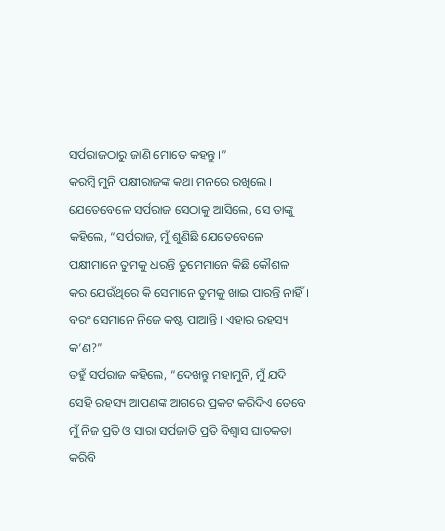ସର୍ପରାଜଠାରୁ ଜାଣି ମୋତେ କହନ୍ତୁ ।”
କରମ୍ୱି ମୁନି ପକ୍ଷୀରାଜଙ୍କ କଥା ମନରେ ରଖିଲେ । ଯେତେବେଳେ ସର୍ପରାଜ ସେଠାକୁ ଆସିଲେ, ସେ ତାଙ୍କୁ କହିଲେ, “ସର୍ପରାଜ, ମୁଁ ଶୁଣିଛି ଯେତେବେଳେ ପକ୍ଷୀମାନେ ତୁମକୁ ଧରନ୍ତି ତୁମେମାନେ କିଛି କୌଶଳ କର ଯେଉଁଥିରେ କି ସେମାନେ ତୁମକୁ ଖାଇ ପାରନ୍ତି ନାହିଁ । ବରଂ ସେମାନେ ନିଜେ କଷ୍ଟ ପାଆନ୍ତି । ଏହାର ରହସ୍ୟ କ’ଣ?”
ତହୁଁ ସର୍ପରାଜ କହିଲେ, “ଦେଖନ୍ତୁ ମହାମୁନି, ମୁଁ ଯଦି ସେହି ରହସ୍ୟ ଆପଣଙ୍କ ଆଗରେ ପ୍ରକଟ କରିଦିଏ ତେବେ ମୁଁ ନିଜ ପ୍ରତି ଓ ସାରା ସର୍ପଜାତି ପ୍ରତି ବିଶ୍ୱାସ ଘାତକତା କରିବି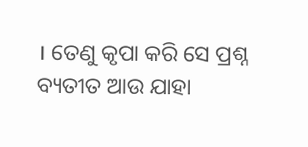। ତେଣୁ କୃପା କରି ସେ ପ୍ରଶ୍ନ ବ୍ୟତୀତ ଆଉ ଯାହା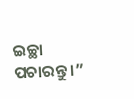ଇଚ୍ଛା ପଚାରନ୍ତୁ ।”